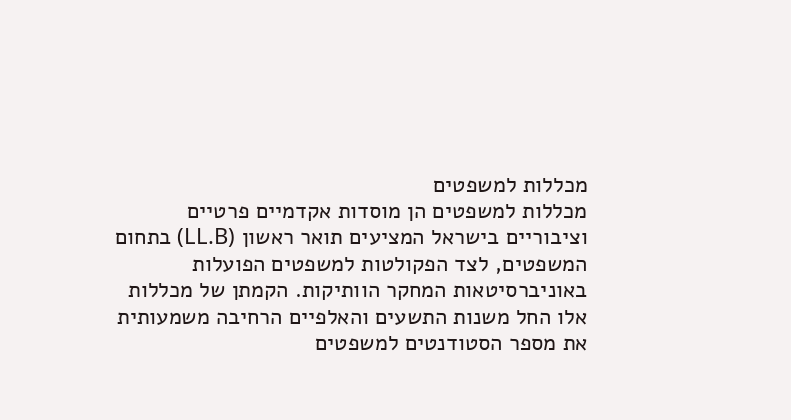מכללות למשפטים
מכללות למשפטים הן מוסדות אקדמיים פרטיים וציבוריים בישראל המציעים תואר ראשון (LL.B) בתחום המשפטים, לצד הפקולטות למשפטים הפועלות באוניברסיטאות המחקר הוותיקות. הקמתן של מכללות אלו החל משנות התשעים והאלפיים הרחיבה משמעותית את מספר הסטודנטים למשפטים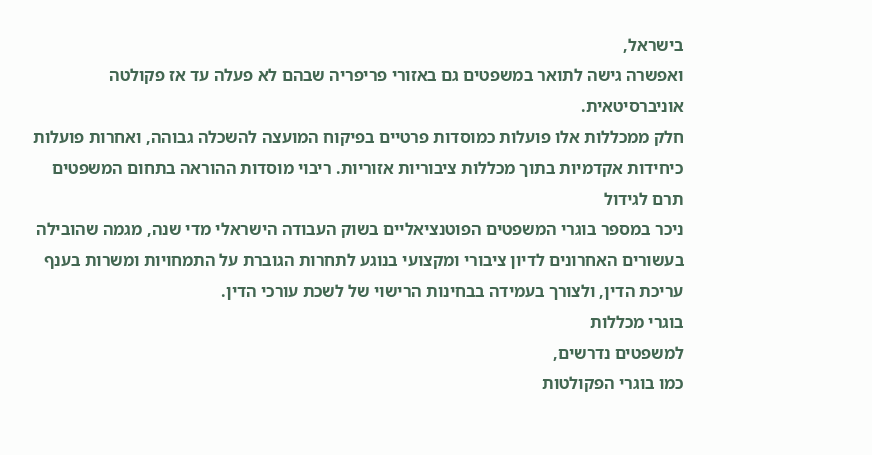בישראל,
ואפשרה גישה לתואר במשפטים גם באזורי פריפריה שבהם לא פעלה עד אז פקולטה אוניברסיטאית.
חלק ממכללות אלו פועלות כמוסדות פרטיים בפיקוח המועצה להשכלה גבוהה, ואחרות פועלות כיחידות אקדמיות בתוך מכללות ציבוריות אזוריות. ריבוי מוסדות ההוראה בתחום המשפטים
תרם לגידול
ניכר במספר בוגרי המשפטים הפוטנציאליים בשוק העבודה הישראלי מדי שנה, מגמה שהובילה בעשורים האחרונים לדיון ציבורי ומקצועי בנוגע לתחרות הגוברת על התמחויות ומשרות בענף עריכת הדין, ולצורך בעמידה בבחינות הרישוי של לשכת עורכי הדין.
בוגרי מכללות
למשפטים נדרשים,
כמו בוגרי הפקולטות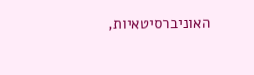האוניברסיטאיות,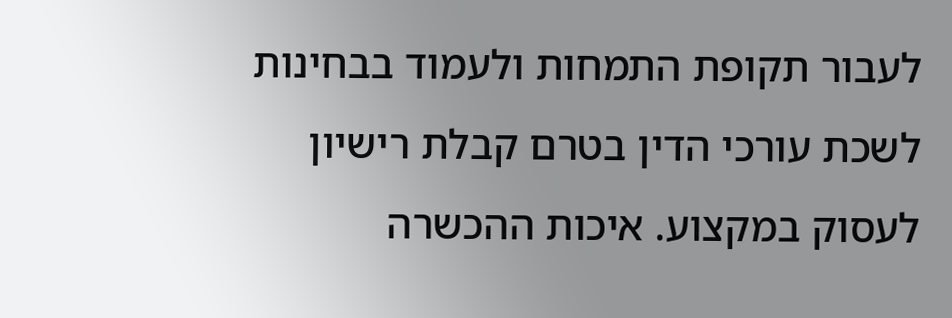לעבור תקופת התמחות ולעמוד בבחינות לשכת עורכי הדין בטרם קבלת רישיון לעסוק במקצוע. איכות ההכשרה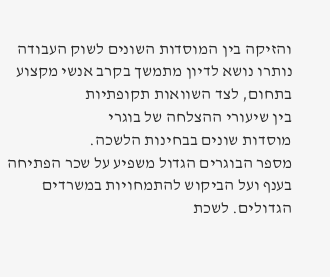והזיקה בין המוסדות השונים לשוק העבודה נותרו נושא לדיון מתמשך בקרב אנשי מקצוע בתחום, לצד השוואות תקופתיות
בין שיעורי ההצלחה של בוגרי
מוסדות שונים בבחינות הלשכה.
מספר הבוגרים הגדול משפיע על שכר הפתיחה בענף ועל הביקוש להתמחויות במשרדים הגדולים. לשכת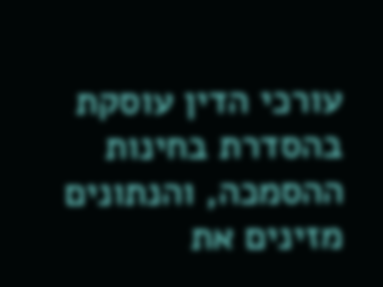עורכי הדין עוסקת בהסדרת בחינות ההסמכה, והנתונים מזינים את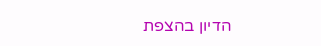הדיון בהצפת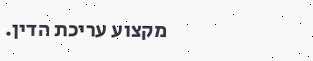מקצוע עריכת הדין.